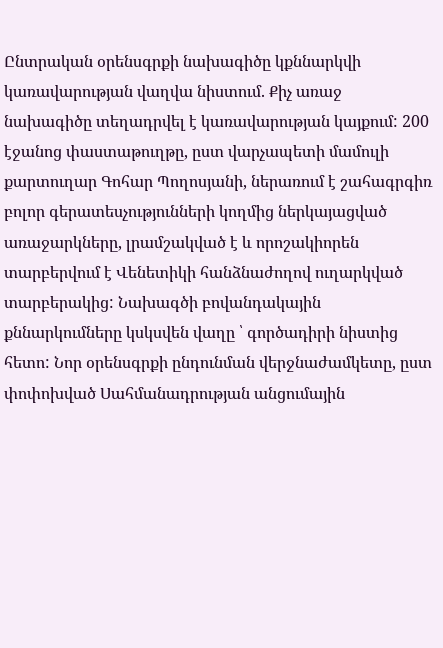Ընտրական օրենսգրքի նախագիծը կքննարկվի կառավարության վաղվա նիստում. Քիչ առաջ նախագիծը տեղադրվել է կառավարության կայքում: 200 էջանոց փաստաթուղթը, ըստ վարչապետի մամուլի քարտուղար Գոհար Պողոսյանի, ներառում է շահագրգիռ բոլոր գերատեսչությունների կողմից ներկայացված առաջարկները, լրամշակված է և որոշակիորեն տարբերվում է Վենետիկի հանձնաժողով ուղարկված տարբերակից: Նախագծի բովանդակային քննարկումները կսկսվեն վաղը ՝ գործադիրի նիստից հետո: Նոր օրենսգրքի ընդունման վերջնաժամկետը, ըստ փոփոխված Սահմանադրության անցումային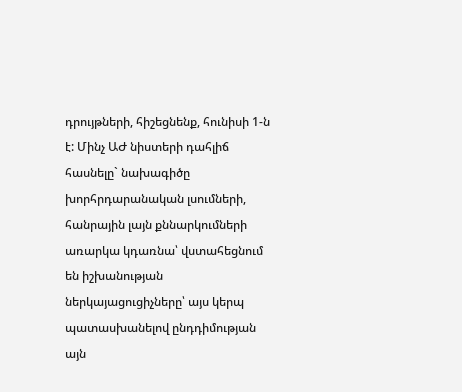դրույթների, հիշեցնենք, հունիսի 1-ն է: Մինչ ԱԺ նիստերի դահլիճ հասնելը` նախագիծը խորհրդարանական լսումների, հանրային լայն քննարկումների առարկա կդառնա՝ վստահեցնում են իշխանության ներկայացուցիչները՝ այս կերպ պատասխանելով ընդդիմության այն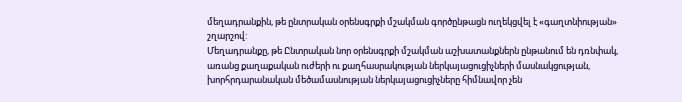մեղադրանքին, թե ընտրական օրենսգրքի մշակման գործընթացն ուղեկցվել է «գաղտնիության» շղարշով:
Մեղադրանքը, թե Ընտրական նոր օրենսգրքի մշակման աշխատանքներն ընթանում են դռնփակ, առանց քաղաքական ուժերի ու քաղհասրակության ներկայացուցիչների մասնակցության, խորհրդարանական մեծամասնության ներկայացուցիչները հիմնավոր չեն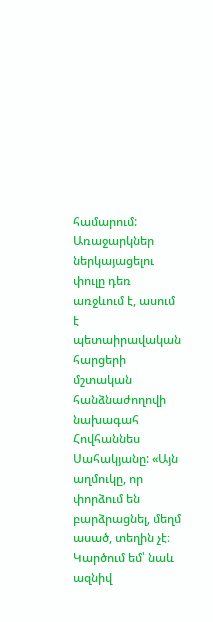համարում: Առաջարկներ ներկայացելու փուլը դեռ առջևում է, ասում է պետաիրավական հարցերի մշտական հանձնաժողովի նախագահ Հովհաննես Սահակյանը: «Այն աղմուկը, որ փորձում են բարձրացնել, մեղմ ասած, տեղին չէ։ Կարծում եմ՝ նաև ազնիվ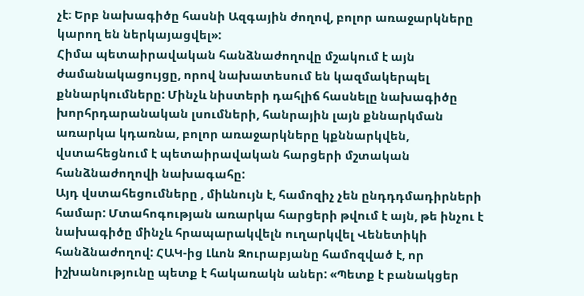չէ։ Երբ նախագիծը հասնի Ազգային ժողով, բոլոր առաջարկները կարող են ներկայացվել»:
Հիմա պետաիրավական հանձնաժողովը մշակում է այն ժամանակացույցը, որով նախատեսում են կազմակերպել քննարկումները: Մինչև նիստերի դահլիճ հասնելը նախագիծը խորհրդարանական լսումների, հանրային լայն քննարկման առարկա կդառնա, բոլոր առաջարկները կքննարկվեն, վստահեցնում է պետաիրավական հարցերի մշտական հանձնաժողովի նախագահը:
Այդ վստահեցումները , միևնույն է, համոզիչ չեն ընդդդմադիրների համար: Մտահոգության առարկա հարցերի թվում է այն, թե ինչու է նախագիծը մինչև հրապարակվելն ուղարկվել Վենետիկի հանձնաժողով: ՀԱԿ-ից Լևոն Զուրաբյանը համոզված է, որ իշխանությունը պետք է հակառակն աներ: «Պետք է բանակցեր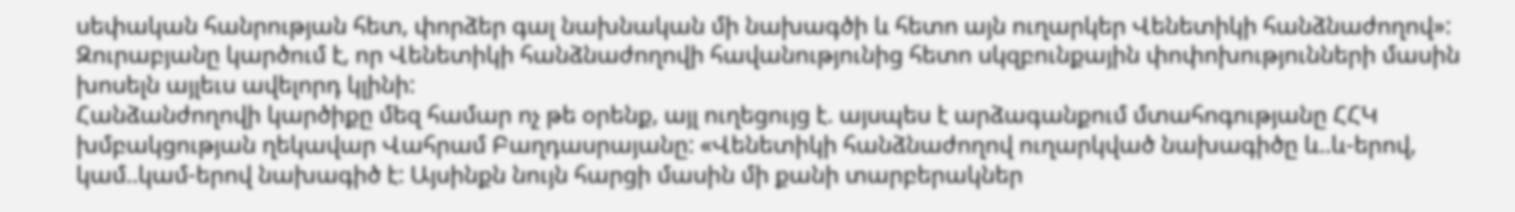սեփական հանրության հետ, փորձեր գալ նախնական մի նախագծի և հետո այն ուղարկեր Վենետիկի հանձնաժողով»:
Զուրաբյանը կարծում է, որ Վենետիկի հանձնաժողովի հավանությունից հետո սկզբունքային փոփոխությունների մասին խոսելն այլեւս ավելորդ կլինի:
Հանձանժողովի կարծիքը մեզ համար ոչ թե օրենք, այլ ուղեցույց է. այսպես է արձագանքում մտահոգությանը ՀՀԿ խմբակցության ղեկավար Վահրամ Բաղդասրայանը: «Վենետիկի հանձնաժողով ուղարկված նախագիծը և..և-երով, կամ..կամ-երով նախագիծ է: Այսինքն նույն հարցի մասին մի քանի տարբերակներ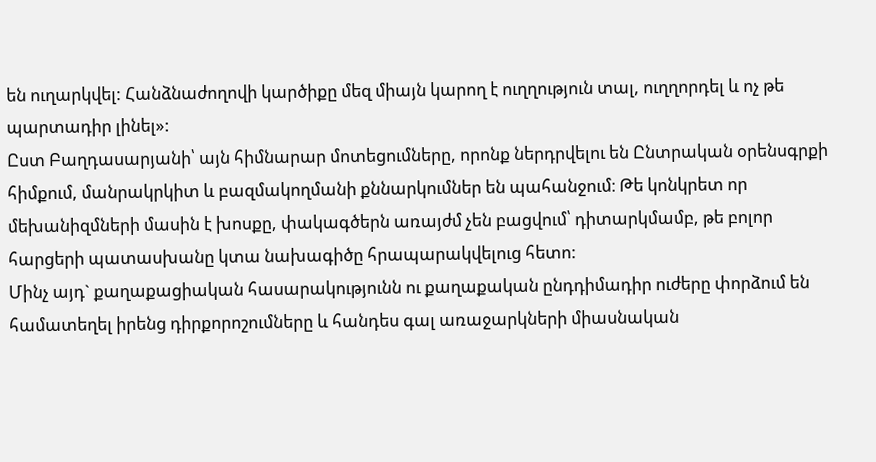են ուղարկվել: Հանձնաժողովի կարծիքը մեզ միայն կարող է ուղղություն տալ, ուղղորդել և ոչ թե պարտադիր լինել»:
Ըստ Բաղդասարյանի՝ այն հիմնարար մոտեցումները, որոնք ներդրվելու են Ընտրական օրենսգրքի հիմքում, մանրակրկիտ և բազմակողմանի քննարկումներ են պահանջում։ Թե կոնկրետ որ մեխանիզմների մասին է խոսքը, փակագծերն առայժմ չեն բացվում՝ դիտարկմամբ, թե բոլոր հարցերի պատասխանը կտա նախագիծը հրապարակվելուց հետո:
Մինչ այդ` քաղաքացիական հասարակությունն ու քաղաքական ընդդիմադիր ուժերը փորձում են համատեղել իրենց դիրքորոշումները և հանդես գալ առաջարկների միասնական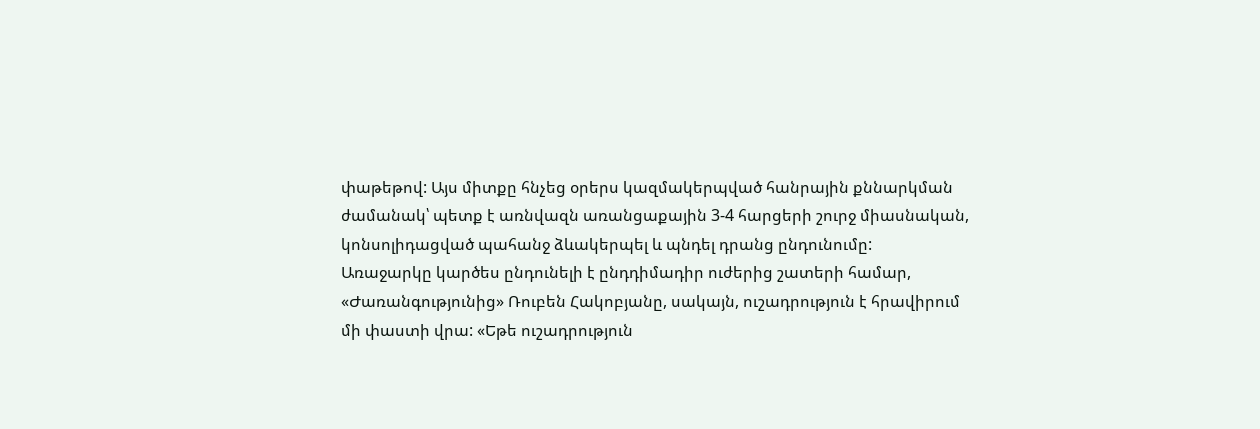փաթեթով: Այս միտքը հնչեց օրերս կազմակերպված հանրային քննարկման ժամանակ՝ պետք է առնվազն առանցաքային 3-4 հարցերի շուրջ միասնական, կոնսոլիդացված պահանջ ձևակերպել և պնդել դրանց ընդունումը:
Առաջարկը կարծես ընդունելի է ընդդիմադիր ուժերից շատերի համար, «Ժառանգությունից» Ռուբեն Հակոբյանը, սակայն, ուշադրություն է հրավիրում մի փաստի վրա: «Եթե ուշադրություն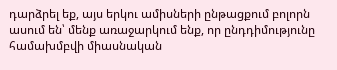դարձրել եք, այս երկու ամիսների ընթացքում բոլորն ասում են՝ մենք առաջարկում ենք, որ ընդդիմությունը համախմբվի միասնական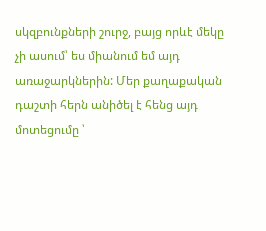սկզբունքների շուրջ, բայց որևէ մեկը չի ասում՝ ես միանում եմ այդ առաջարկներին: Մեր քաղաքական դաշտի հերն անիծել է հենց այդ մոտեցումը ՝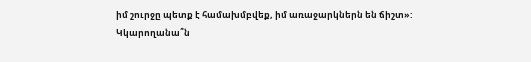իմ շուրջը պետք է համախմբվեք, իմ առաջարկներն են ճիշտ»:
Կկարողանա՞ն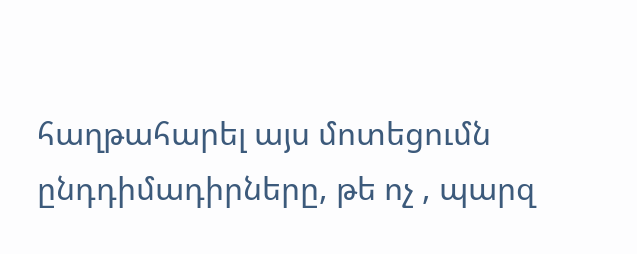հաղթահարել այս մոտեցումն ընդդիմադիրները, թե ոչ , պարզ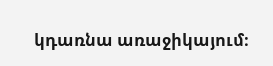կդառնա առաջիկայում։